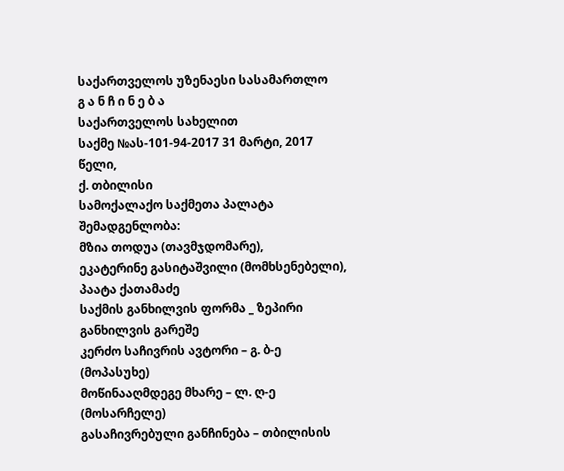საქართველოს უზენაესი სასამართლო
გ ა ნ ჩ ი ნ ე ბ ა
საქართველოს სახელით
საქმე №ას-101-94-2017 31 მარტი, 2017 წელი,
ქ. თბილისი
სამოქალაქო საქმეთა პალატა
შემადგენლობა:
მზია თოდუა (თავმჯდომარე),
ეკატერინე გასიტაშვილი (მომხსენებელი),
პაატა ქათამაძე
საქმის განხილვის ფორმა _ ზეპირი განხილვის გარეშე
კერძო საჩივრის ავტორი – გ. ბ-ე (მოპასუხე)
მოწინააღმდეგე მხარე – ლ. ღ-ე (მოსარჩელე)
გასაჩივრებული განჩინება – თბილისის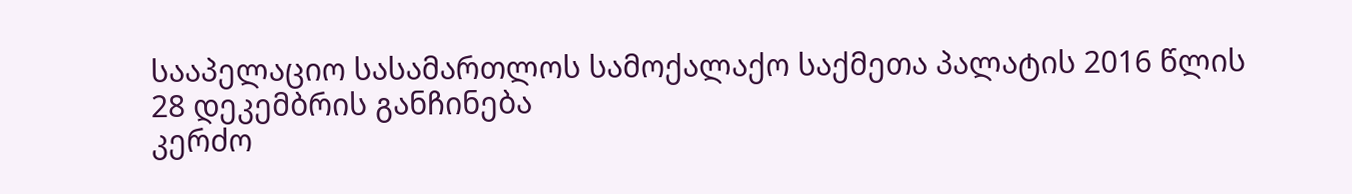სააპელაციო სასამართლოს სამოქალაქო საქმეთა პალატის 2016 წლის 28 დეკემბრის განჩინება
კერძო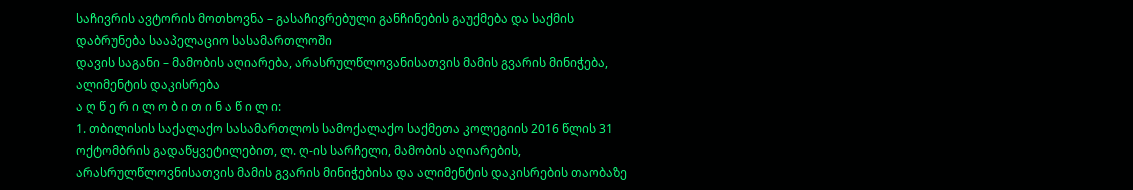საჩივრის ავტორის მოთხოვნა – გასაჩივრებული განჩინების გაუქმება და საქმის დაბრუნება სააპელაციო სასამართლოში
დავის საგანი – მამობის აღიარება, არასრულწლოვანისათვის მამის გვარის მინიჭება, ალიმენტის დაკისრება
ა ღ წ ე რ ი ლ ო ბ ი თ ი ნ ა წ ი ლ ი:
1. თბილისის საქალაქო სასამართლოს სამოქალაქო საქმეთა კოლეგიის 2016 წლის 31 ოქტომბრის გადაწყვეტილებით, ლ. ღ-ის სარჩელი, მამობის აღიარების, არასრულწლოვნისათვის მამის გვარის მინიჭებისა და ალიმენტის დაკისრების თაობაზე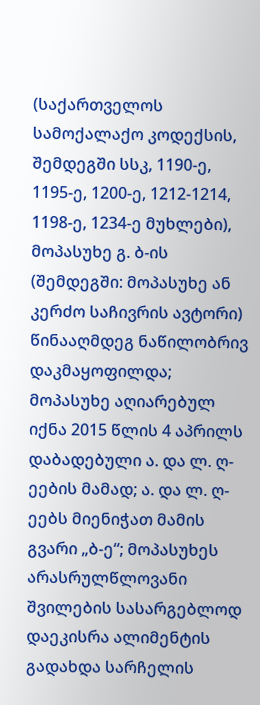(საქართველოს სამოქალაქო კოდექსის, შემდეგში სსკ, 1190-ე, 1195-ე, 1200-ე, 1212-1214, 1198-ე, 1234-ე მუხლები), მოპასუხე გ. ბ-ის (შემდეგში: მოპასუხე ან კერძო საჩივრის ავტორი) წინააღმდეგ ნაწილობრივ დაკმაყოფილდა; მოპასუხე აღიარებულ იქნა 2015 წლის 4 აპრილს დაბადებული ა. და ლ. ღ-ეების მამად; ა. და ლ. ღ-ეებს მიენიჭათ მამის გვარი „ბ-ე“; მოპასუხეს არასრულწლოვანი შვილების სასარგებლოდ დაეკისრა ალიმენტის გადახდა სარჩელის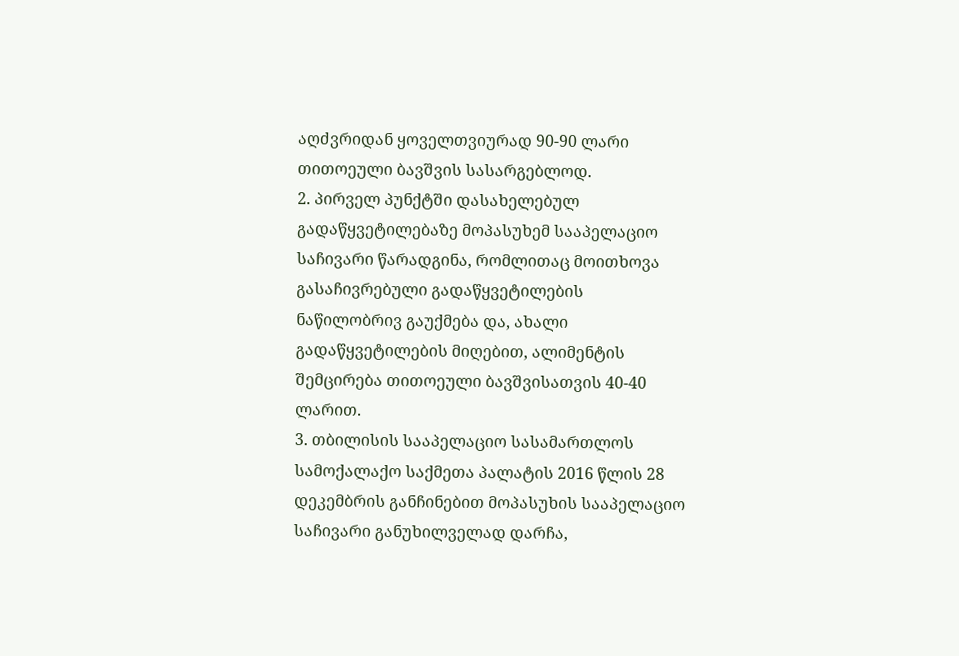აღძვრიდან ყოველთვიურად 90-90 ლარი თითოეული ბავშვის სასარგებლოდ.
2. პირველ პუნქტში დასახელებულ გადაწყვეტილებაზე მოპასუხემ სააპელაციო საჩივარი წარადგინა, რომლითაც მოითხოვა გასაჩივრებული გადაწყვეტილების ნაწილობრივ გაუქმება და, ახალი გადაწყვეტილების მიღებით, ალიმენტის შემცირება თითოეული ბავშვისათვის 40-40 ლარით.
3. თბილისის სააპელაციო სასამართლოს სამოქალაქო საქმეთა პალატის 2016 წლის 28 დეკემბრის განჩინებით მოპასუხის სააპელაციო საჩივარი განუხილველად დარჩა,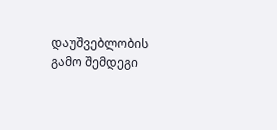დაუშვებლობის გამო შემდეგი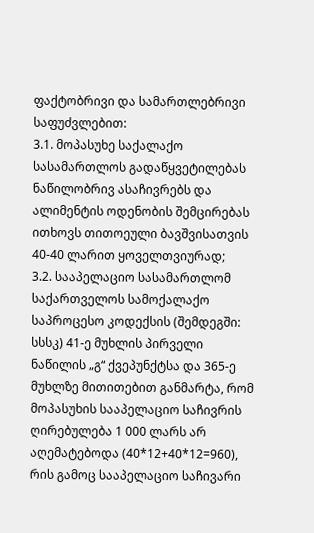ფაქტობრივი და სამართლებრივი საფუძვლებით:
3.1. მოპასუხე საქალაქო სასამართლოს გადაწყვეტილებას ნაწილობრივ ასაჩივრებს და ალიმენტის ოდენობის შემცირებას ითხოვს თითოეული ბავშვისათვის 40-40 ლარით ყოველთვიურად;
3.2. სააპელაციო სასამართლომ საქართველოს სამოქალაქო საპროცესო კოდექსის (შემდეგში: სსსკ) 41-ე მუხლის პირველი ნაწილის „გ“ ქვეპუნქტსა და 365-ე მუხლზე მითითებით განმარტა, რომ მოპასუხის სააპელაციო საჩივრის ღირებულება 1 000 ლარს არ აღემატებოდა (40*12+40*12=960), რის გამოც სააპელაციო საჩივარი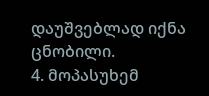დაუშვებლად იქნა ცნობილი.
4. მოპასუხემ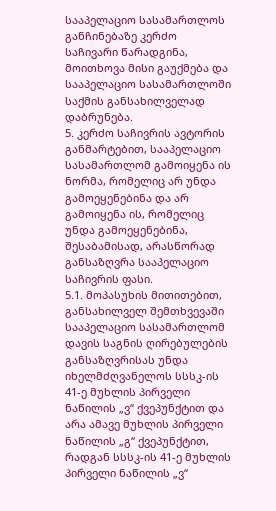სააპელაციო სასამართლოს განჩინებაზე კერძო საჩივარი წარადგინა, მოითხოვა მისი გაუქმება და სააპელაციო სასამართლოში საქმის განსახილველად დაბრუნება.
5. კერძო საჩივრის ავტორის განმარტებით, სააპელაციო სასამართლომ გამოიყენა ის ნორმა, რომელიც არ უნდა გამოეყენებინა და არ გამოიყენა ის, რომელიც უნდა გამოეყენებინა, შესაბამისად, არასწორად განსაზღვრა სააპელაციო საჩივრის ფასი.
5.1. მოპასუხის მითითებით, განსახილველ შემთხვევაში სააპელაციო სასამართლომ დავის საგნის ღირებულების განსაზღვრისას უნდა იხელმძღვანელოს სსსკ-ის 41-ე მუხლის პირველი ნაწილის „ვ“ ქვეპუნქტით და არა ამავე მუხლის პირველი ნაწილის „გ“ ქვეპუნქტით, რადგან სსსკ-ის 41-ე მუხლის პირველი ნაწილის „ვ“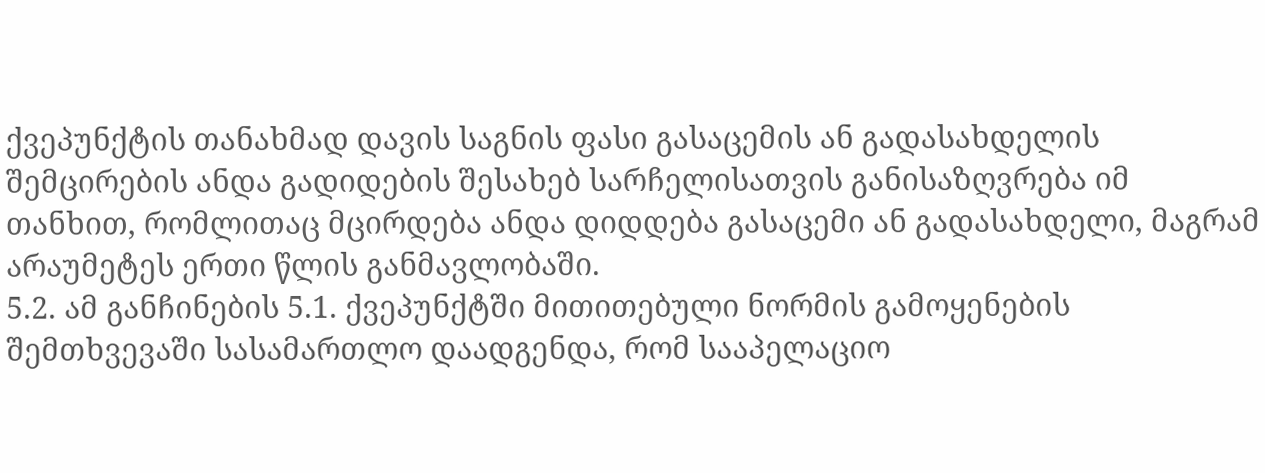ქვეპუნქტის თანახმად დავის საგნის ფასი გასაცემის ან გადასახდელის შემცირების ანდა გადიდების შესახებ სარჩელისათვის განისაზღვრება იმ თანხით, რომლითაც მცირდება ანდა დიდდება გასაცემი ან გადასახდელი, მაგრამ არაუმეტეს ერთი წლის განმავლობაში.
5.2. ამ განჩინების 5.1. ქვეპუნქტში მითითებული ნორმის გამოყენების შემთხვევაში სასამართლო დაადგენდა, რომ სააპელაციო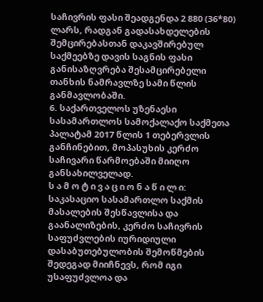საჩივრის ფასი შეადგენდა 2 880 (36*80) ლარს, რადგან გადასახდელების შემცირებასთან დაკავშირებულ საქმეებზე დავის საგნის ფასი განისაზღვრება შესამცირებელი თანხის ნამრავლზე სამი წლის განმავლობაში.
6. საქართველოს უზენაესი სასამართლოს სამოქალაქო საქმეთა პალატამ 2017 წლის 1 თებერვლის განჩინებით, მოპასუხის კერძო საჩივარი წარმოებაში მიიღო განსახილველად.
ს ა მ ო ტ ი ვ ა ც ი ო ნ ა წ ი ლ ი:
საკასაციო სასამართლო საქმის მასალების შესწავლისა და გაანალიზების, კერძო საჩივრის საფუძვლების იურიდიული დასაბუთებულობის შემოწმების შედეგად მიიჩნევს, რომ იგი უსაფუძვლოა და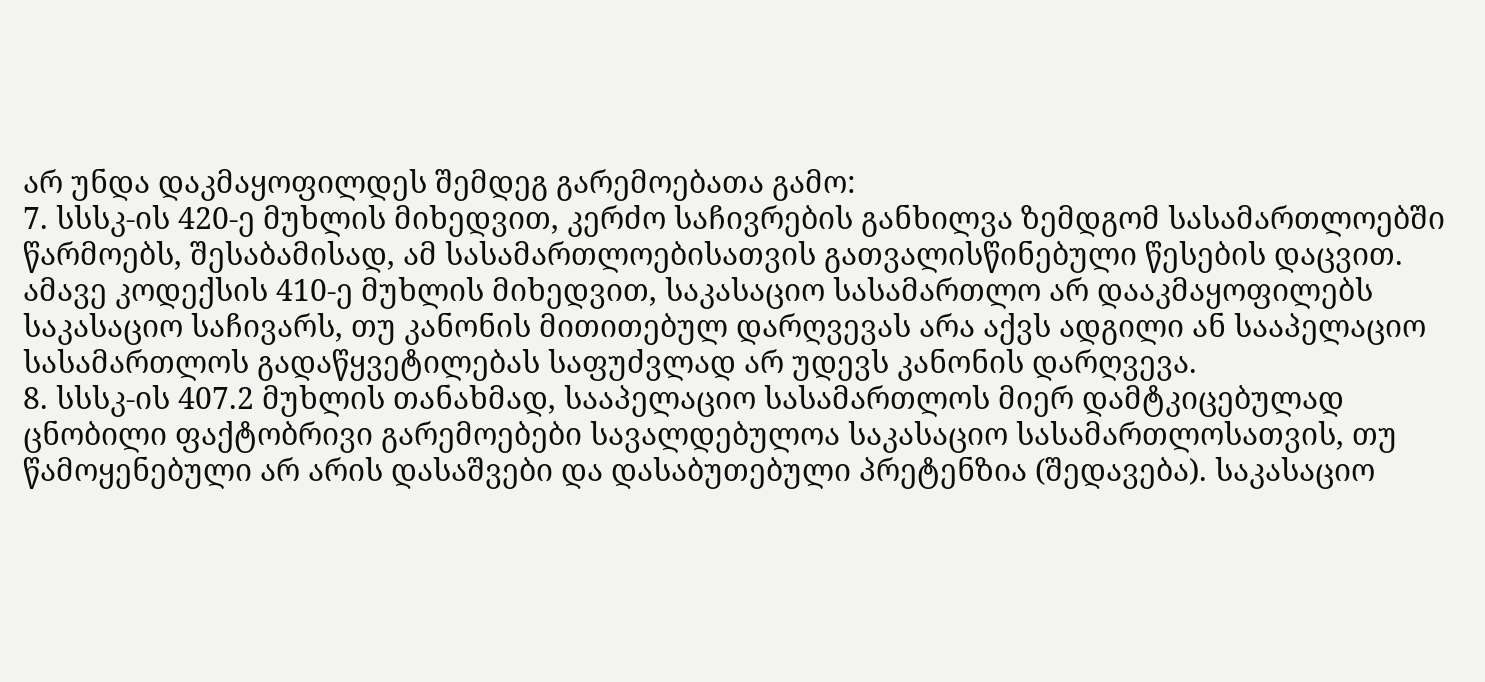არ უნდა დაკმაყოფილდეს შემდეგ გარემოებათა გამო:
7. სსსკ-ის 420-ე მუხლის მიხედვით, კერძო საჩივრების განხილვა ზემდგომ სასამართლოებში წარმოებს, შესაბამისად, ამ სასამართლოებისათვის გათვალისწინებული წესების დაცვით. ამავე კოდექსის 410-ე მუხლის მიხედვით, საკასაციო სასამართლო არ დააკმაყოფილებს საკასაციო საჩივარს, თუ კანონის მითითებულ დარღვევას არა აქვს ადგილი ან სააპელაციო სასამართლოს გადაწყვეტილებას საფუძვლად არ უდევს კანონის დარღვევა.
8. სსსკ-ის 407.2 მუხლის თანახმად, სააპელაციო სასამართლოს მიერ დამტკიცებულად ცნობილი ფაქტობრივი გარემოებები სავალდებულოა საკასაციო სასამართლოსათვის, თუ წამოყენებული არ არის დასაშვები და დასაბუთებული პრეტენზია (შედავება). საკასაციო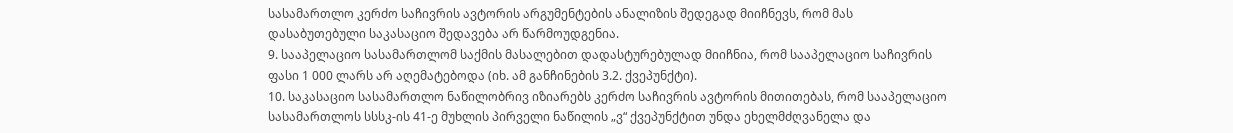სასამართლო კერძო საჩივრის ავტორის არგუმენტების ანალიზის შედეგად მიიჩნევს, რომ მას დასაბუთებული საკასაციო შედავება არ წარმოუდგენია.
9. სააპელაციო სასამართლომ საქმის მასალებით დადასტურებულად მიიჩნია, რომ სააპელაციო საჩივრის ფასი 1 000 ლარს არ აღემატებოდა (იხ. ამ განჩინების 3.2. ქვეპუნქტი).
10. საკასაციო სასამართლო ნაწილობრივ იზიარებს კერძო საჩივრის ავტორის მითითებას, რომ სააპელაციო სასამართლოს სსსკ-ის 41-ე მუხლის პირველი ნაწილის „ვ“ ქვეპუნქტით უნდა ეხელმძღვანელა და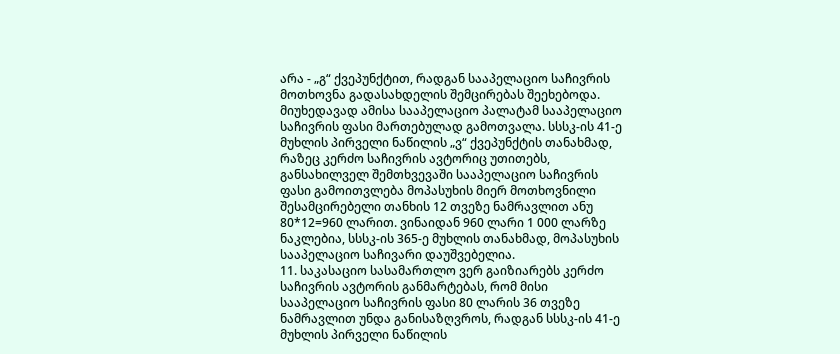არა - „გ“ ქვეპუნქტით, რადგან სააპელაციო საჩივრის მოთხოვნა გადასახდელის შემცირებას შეეხებოდა. მიუხედავად ამისა სააპელაციო პალატამ სააპელაციო საჩივრის ფასი მართებულად გამოთვალა. სსსკ-ის 41-ე მუხლის პირველი ნაწილის „ვ“ ქვეპუნქტის თანახმად, რაზეც კერძო საჩივრის ავტორიც უთითებს, განსახილველ შემთხვევაში სააპელაციო საჩივრის ფასი გამოითვლება მოპასუხის მიერ მოთხოვნილი შესამცირებელი თანხის 12 თვეზე ნამრავლით ანუ 80*12=960 ლარით. ვინაიდან 960 ლარი 1 000 ლარზე ნაკლებია, სსსკ-ის 365-ე მუხლის თანახმად, მოპასუხის სააპელაციო საჩივარი დაუშვებელია.
11. საკასაციო სასამართლო ვერ გაიზიარებს კერძო საჩივრის ავტორის განმარტებას, რომ მისი სააპელაციო საჩივრის ფასი 80 ლარის 36 თვეზე ნამრავლით უნდა განისაზღვროს, რადგან სსსკ-ის 41-ე მუხლის პირველი ნაწილის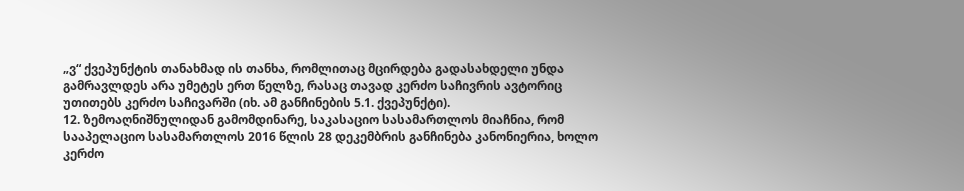„ვ“ ქვეპუნქტის თანახმად ის თანხა, რომლითაც მცირდება გადასახდელი უნდა გამრავლდეს არა უმეტეს ერთ წელზე, რასაც თავად კერძო საჩივრის ავტორიც უთითებს კერძო საჩივარში (იხ. ამ განჩინების 5.1. ქვეპუნქტი).
12. ზემოაღნიშნულიდან გამომდინარე, საკასაციო სასამართლოს მიაჩნია, რომ სააპელაციო სასამართლოს 2016 წლის 28 დეკემბრის განჩინება კანონიერია, ხოლო კერძო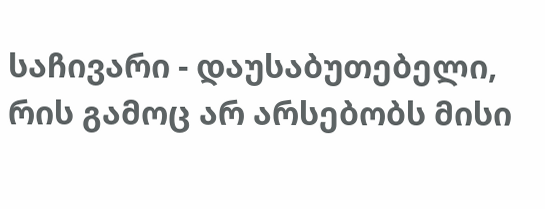საჩივარი - დაუსაბუთებელი, რის გამოც არ არსებობს მისი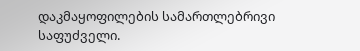დაკმაყოფილების სამართლებრივი საფუძველი.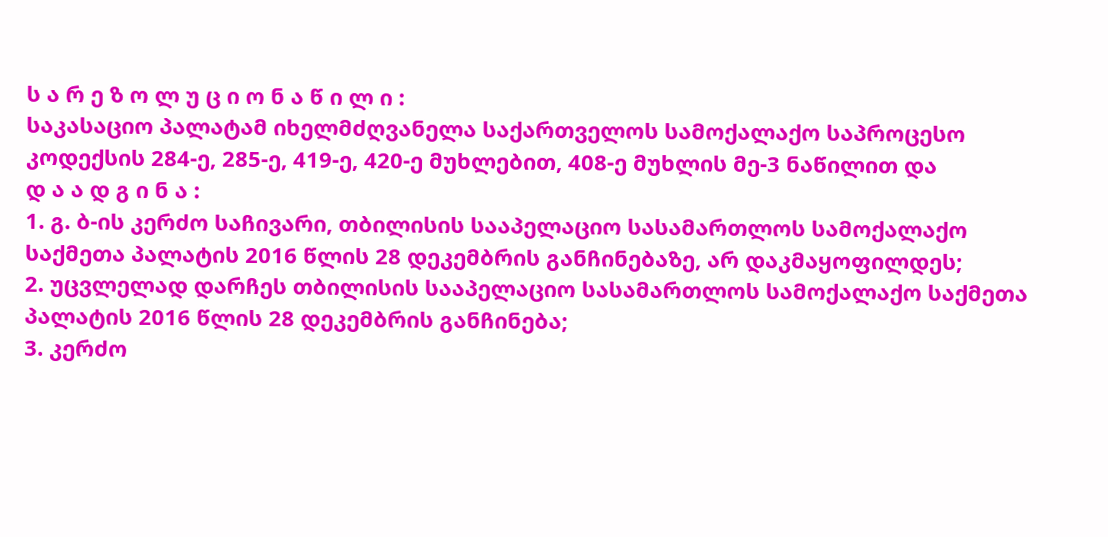ს ა რ ე ზ ო ლ უ ც ი ო ნ ა წ ი ლ ი :
საკასაციო პალატამ იხელმძღვანელა საქართველოს სამოქალაქო საპროცესო კოდექსის 284-ე, 285-ე, 419-ე, 420-ე მუხლებით, 408-ე მუხლის მე-3 ნაწილით და
დ ა ა დ გ ი ნ ა :
1. გ. ბ-ის კერძო საჩივარი, თბილისის სააპელაციო სასამართლოს სამოქალაქო საქმეთა პალატის 2016 წლის 28 დეკემბრის განჩინებაზე, არ დაკმაყოფილდეს;
2. უცვლელად დარჩეს თბილისის სააპელაციო სასამართლოს სამოქალაქო საქმეთა პალატის 2016 წლის 28 დეკემბრის განჩინება;
3. კერძო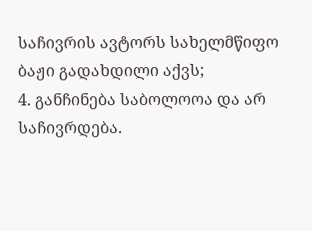საჩივრის ავტორს სახელმწიფო ბაჟი გადახდილი აქვს;
4. განჩინება საბოლოოა და არ საჩივრდება.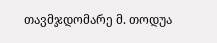თავმჯდომარე მ. თოდუა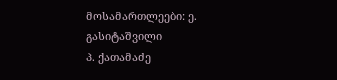მოსამართლეები: ე. გასიტაშვილი
პ. ქათამაძე